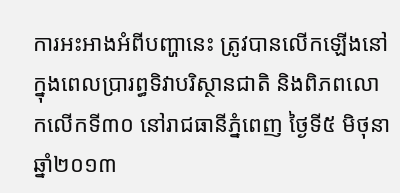ការអះអាងអំពីបញ្ហានេះ ត្រូវបានលើកឡើងនៅក្នុងពេលប្រារព្ធទិវាបរិស្ថានជាតិ និងពិភពលោកលើកទី៣០ នៅរាជធានីភ្នំពេញ ថ្ងៃទី៥ មិថុនា ឆ្នាំ២០១៣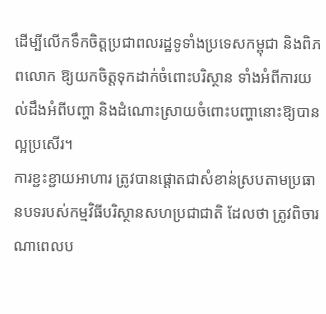ដើម្បីលើកទឹកចិត្តប្រជាពលរដ្ឋទូទាំងប្រទេសកម្ពុជា និងពិភពលោក ឱ្យយកចិត្តទុកដាក់ចំពោះបរិស្ថាន ទាំងអំពីការយល់ដឹងអំពីបញ្ហា និងដំណោះស្រាយចំពោះបញ្ហានោះឱ្យបានល្អប្រសើរ។
ការខ្ជះខ្ជាយអាហារ ត្រូវបានផ្ដោតជាសំខាន់ស្របតាមប្រធានបទរបស់កម្មវិធីបរិស្ថានសហប្រជាជាតិ ដែលថា ត្រូវពិចារណាពេលប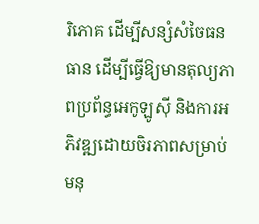រិភោគ ដើម្បីសន្សំសំចៃធនធាន ដើម្បីធ្វើឱ្យមានតុល្យភាពប្រព័ន្ធអេកូឡូស៊ី និងការអភិវឌ្ឍដោយចិរភាពសម្រាប់មនុ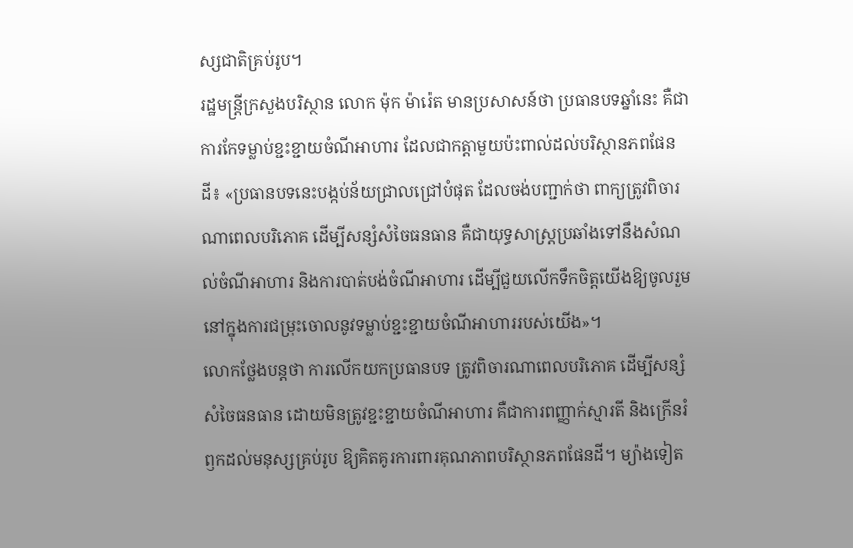ស្សជាតិគ្រប់រូប។
រដ្ឋមន្ត្រីក្រសួងបរិស្ថាន លោក ម៉ុក ម៉ារ៉េត មានប្រសាសន៍ថា ប្រធានបទឆ្នាំនេះ គឺជាការកែទម្លាប់ខ្ជះខ្ជាយចំណីអាហារ ដែលជាកត្តាមួយប៉ះពាល់ដល់បរិស្ថានភពផែនដី៖ «ប្រធានបទនេះបង្កប់ន័យជ្រាលជ្រៅបំផុត ដែលចង់បញ្ជាក់ថា ពាក្យត្រូវពិចារណាពេលបរិភោគ ដើម្បីសន្សំសំចៃធនធាន គឺជាយុទ្ធសាស្ត្រប្រឆាំងទៅនឹងសំណល់ចំណីអាហារ និងការបាត់បង់ចំណីអាហារ ដើម្បីជួយលើកទឹកចិត្តយើងឱ្យចូលរួមនៅក្នុងការជម្រុះចោលនូវទម្លាប់ខ្ជះខ្ជាយចំណីអាហាររបស់យើង»។
លោកថ្លែងបន្តថា ការលើកយកប្រធានបទ ត្រូវពិចារណាពេលបរិភោគ ដើម្បីសន្សំសំចៃធនធាន ដោយមិនត្រូវខ្ជះខ្ជាយចំណីអាហារ គឺជាការពញ្ញាក់ស្មារតី និងក្រើនរំឭកដល់មនុស្សគ្រប់រូប ឱ្យគិតគូរការពារគុណភាពបរិស្ថានភពផែនដី។ ម្យ៉ាងទៀត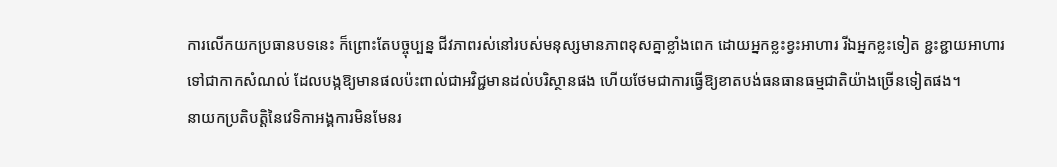ការលើកយកប្រធានបទនេះ ក៏ព្រោះតែបច្ចុប្បន្ន ជីវភាពរស់នៅរបស់មនុស្សមានភាពខុសគ្នាខ្លាំងពេក ដោយអ្នកខ្លះខ្វះអាហារ រីឯអ្នកខ្លះទៀត ខ្ជះខ្ជាយអាហារទៅជាកាកសំណល់ ដែលបង្កឱ្យមានផលប៉ះពាល់ជាអវិជ្ជមានដល់បរិស្ថានផង ហើយថែមជាការធ្វើឱ្យខាតបង់ធនធានធម្មជាតិយ៉ាងច្រើនទៀតផង។
នាយកប្រតិបត្តិនៃវេទិកាអង្គការមិនមែនរ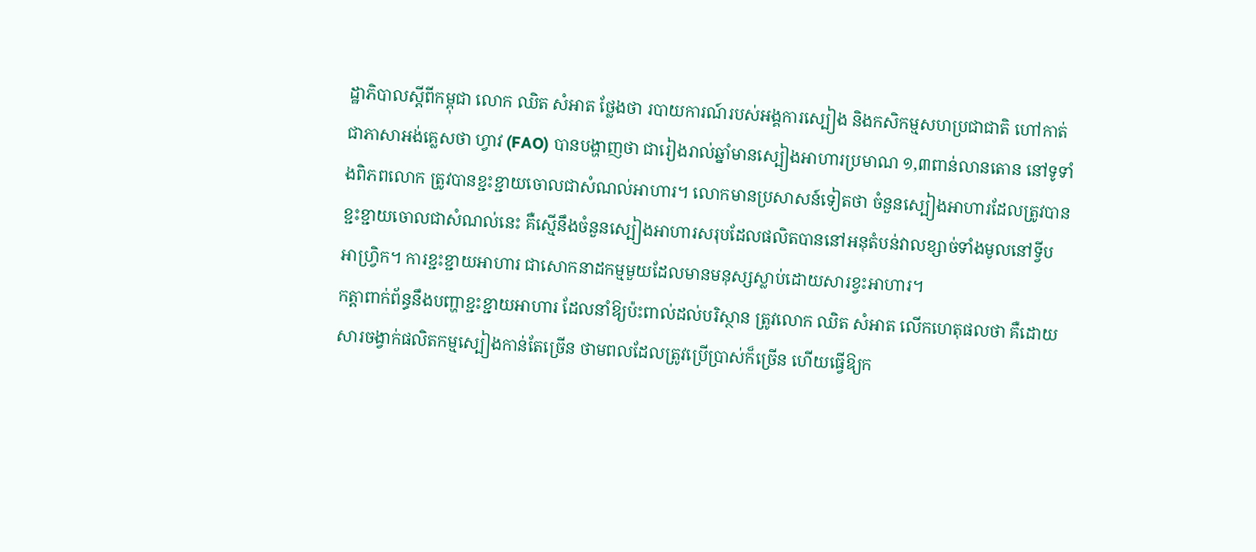ដ្ឋាភិបាលស្ដីពីកម្ពុជា លោក ឈិត សំអាត ថ្លែងថា របាយការណ៍របស់អង្គការស្បៀង និងកសិកម្មសហប្រជាជាតិ ហៅកាត់ជាភាសាអង់គ្លេសថា ហ្វាវ (FAO) បានបង្ហាញថា ជារៀងរាល់ឆ្នាំមានស្បៀងអាហារប្រមាណ ១,៣ពាន់លានតោន នៅទូទាំងពិភពលោក ត្រូវបានខ្ជះខ្ជាយចោលជាសំណល់អាហារ។ លោកមានប្រសាសន៍ទៀតថា ចំនួនស្បៀងអាហារដែលត្រូវបានខ្ជះខ្ជាយចោលជាសំណល់នេះ គឺស្មើនឹងចំនួនស្បៀងអាហារសរុបដែលផលិតបាននៅអនុតំបន់វាលខ្សាច់ទាំងមូលនៅទ្វីបអាហ្វ្រិក។ ការខ្ជះខ្ជាយអាហារ ជាសោកនាដកម្មមួយដែលមានមនុស្សស្លាប់ដោយសារខ្វះអាហារ។
កត្តាពាក់ព័ន្ធនឹងបញ្ហាខ្ជះខ្ជាយអាហារ ដែលនាំឱ្យប៉ះពាល់ដល់បរិស្ថាន ត្រូវលោក ឈិត សំអាត លើកហេតុផលថា គឺដោយសារចង្វាក់ផលិតកម្មស្បៀងកាន់តែច្រើន ថាមពលដែលត្រូវប្រើប្រាស់ក៏ច្រើន ហើយធ្វើឱ្យក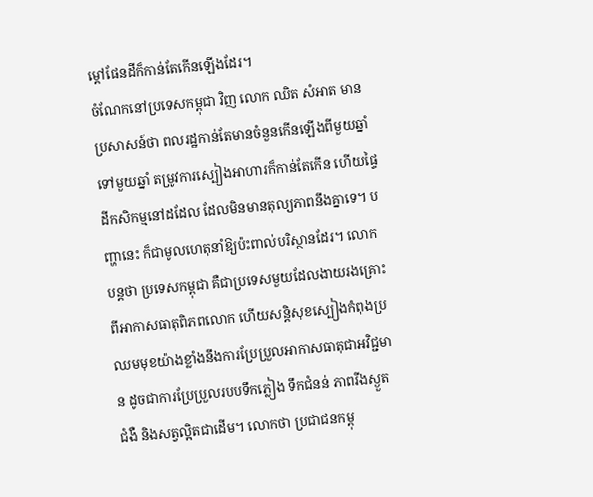ម្ដៅផែនដីក៏កាន់តែកើនឡើងដែរ។
ចំណែកនៅប្រទេសកម្ពុជា វិញ លោក ឈិត សំអាត មានប្រសាសន៍ថា ពលរដ្ឋកាន់តែមានចំនួនកើនឡើងពីមួយឆ្នាំទៅមួយឆ្នាំ តម្រូវការស្បៀងអាហារក៏កាន់តែកើន ហើយផ្ទៃដីកសិកម្មនៅដដែល ដែលមិនមានតុល្យភាពនឹងគ្នាទេ។ បញ្ហានេះ ក៏ជាមូលហេតុនាំឱ្យប៉ះពាល់បរិស្ថានដែរ។ លោកបន្តថា ប្រទេសកម្ពុជា គឺជាប្រទេសមួយដែលងាយរងគ្រោះពីអាកាសធាតុពិភពលោក ហើយសន្តិសុខស្បៀងកំពុងប្រឈមមុខយ៉ាងខ្លាំងនឹងការប្រែប្រួលអាកាសធាតុជាអវិជ្ជមាន ដូចជាការប្រែប្រួលរបបទឹកភ្លៀង ទឹកជំនន់ ភាពរីងស្ងួត ជំងឺ និងសត្វល្អិតជាដើម។ លោកថា ប្រជាជនកម្ពុ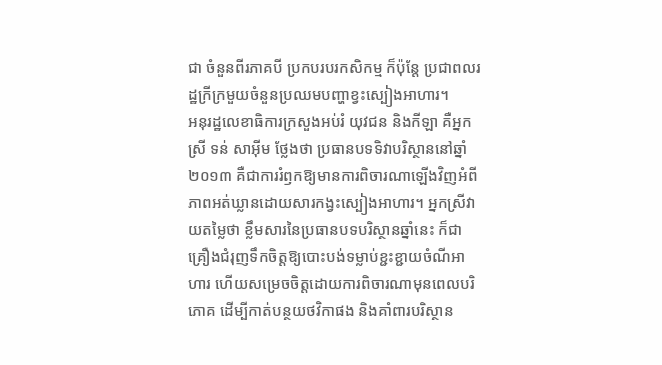ជា ចំនួនពីរភាគបី ប្រកបរបរកសិកម្ម ក៏ប៉ុន្តែ ប្រជាពលរដ្ឋក្រីក្រមួយចំនួនប្រឈមបញ្ហាខ្វះស្បៀងអាហារ។
អនុរដ្ឋលេខាធិការក្រសួងអប់រំ យុវជន និងកីឡា គឺអ្នកស្រី ទន់ សាអ៊ីម ថ្លែងថា ប្រធានបទទិវាបរិស្ថាននៅឆ្នាំ២០១៣ គឺជាការរំឭកឱ្យមានការពិចារណាឡើងវិញអំពីភាពអត់ឃ្លានដោយសារកង្វះស្បៀងអាហារ។ អ្នកស្រីវាយតម្លៃថា ខ្លឹមសារនៃប្រធានបទបរិស្ថានឆ្នាំនេះ ក៏ជាគ្រឿងជំរុញទឹកចិត្តឱ្យបោះបង់ទម្លាប់ខ្ជះខ្ជាយចំណីអាហារ ហើយសម្រេចចិត្តដោយការពិចារណាមុនពេលបរិភោគ ដើម្បីកាត់បន្ថយថវិកាផង និងគាំពារបរិស្ថាន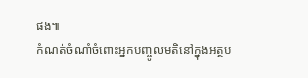ផង៕
កំណត់ចំណាំចំពោះអ្នកបញ្ចូលមតិនៅក្នុងអត្ថប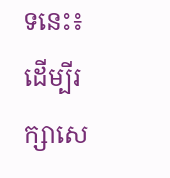ទនេះ៖ ដើម្បីរក្សាសេ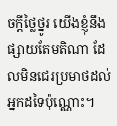ចក្ដីថ្លៃថ្នូរ យើងខ្ញុំនឹងផ្សាយតែមតិណា ដែលមិនជេរប្រមាថដល់អ្នកដទៃប៉ុណ្ណោះ។